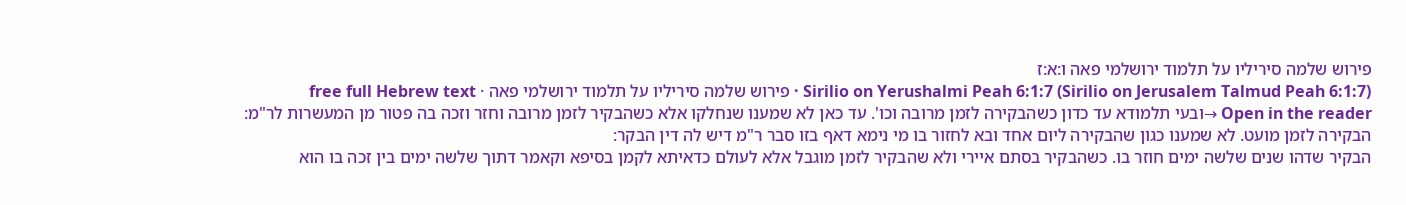פירוש שלמה סיריליו על תלמוד ירושלמי פאה ו:א:ז
Sirilio on Yerushalmi Peah 6:1:7 (Sirilio on Jerusalem Talmud Peah 6:1:7) · פירוש שלמה סיריליו על תלמוד ירושלמי פאה · free full Hebrew text
Open in the reader →ובעי תלמודא עד כדון כשהבקירה לזמן מרובה וכו'. עד כאן לא שמענו שנחלקו אלא כשהבקיר לזמן מרובה וחזר וזכה בה פטור מן המעשרות לר"מ:
הבקירה לזמן מועט. לא שמענו כגון שהבקירה ליום אחד ובא לחזור בו מי נימא דאף בזו סבר ר"מ דיש לה דין הבקר:
הבקיר שדהו שנים שלשה ימים חוזר בו. כשהבקיר בסתם איירי ולא שהבקיר לזמן מוגבל אלא לעולם כדאיתא לקמן בסיפא וקאמר דתוך שלשה ימים בין זכה בו הוא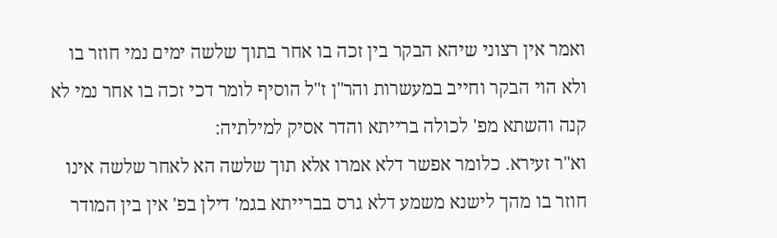ואמר אין רצוני שיהא הבקר בין זכה בו אחר בתוך שלשה ימים נמי חוזר בו ולא הוי הבקר וחייב במעשרות והר"ן ז"ל הוסיף לומר דכי זכה בו אחר נמי לא קנה והשתא מפ' לכולה ברייתא והדר אסיק למילתיה:
וא"ר זעירא. כלומר אפשר דלא אמרו אלא תוך שלשה הא לאחר שלשה אינו חוזר בו מהך לישנא משמע דלא גרס בברייתא בגמ' דילן בפ' אין בין המודר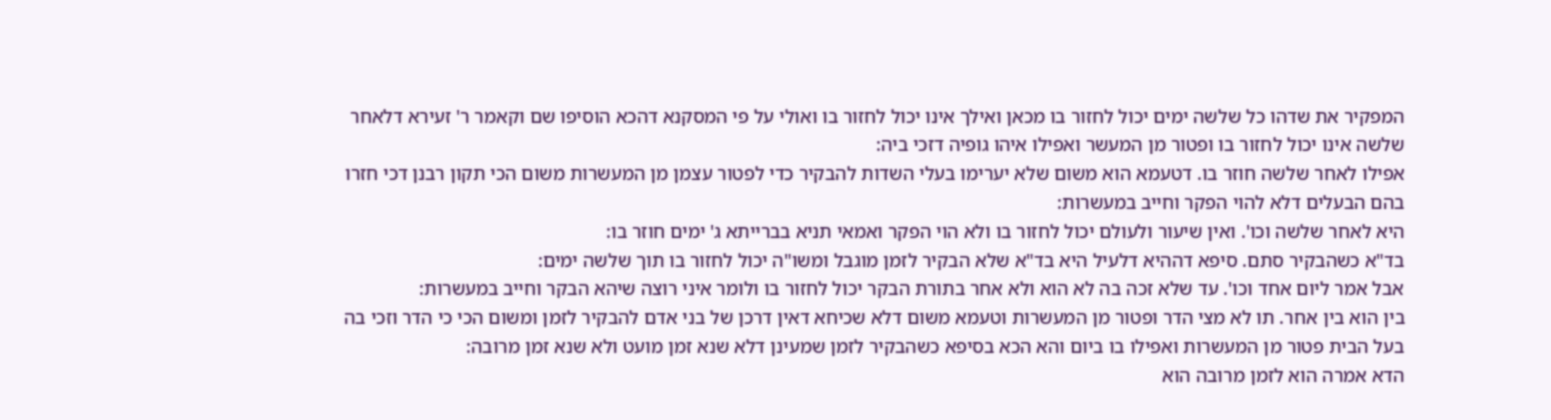המפקיר את שדהו כל שלשה ימים יכול לחזור בו מכאן ואילך אינו יכול לחזור בו ואולי על פי המסקנא דהכא הוסיפו שם וקאמר ר' זעירא דלאחר שלשה אינו יכול לחזור בו ופטור מן המעשר ואפילו איהו גופיה דזכי ביה:
אפילו לאחר שלשה חוזר בו. דטעמא הוא משום שלא יערימו בעלי השדות להבקיר כדי לפטור עצמן מן המעשרות משום הכי תקון רבנן דכי חזרו בהם הבעלים דלא להוי הפקר וחייב במעשרות:
היא לאחר שלשה וכו'. ואין שיעור ולעולם יכול לחזור בו ולא הוי הפקר ואמאי תניא בברייתא ג' ימים חוזר בו:
בד"א כשהבקיר סתם. סיפא דההיא דלעיל היא בד"א שלא הבקיר לזמן מוגבל ומשו"ה יכול לחזור בו תוך שלשה ימים:
אבל אמר ליום אחד וכו'. עד שלא זכה בה לא הוא ולא אחר בתורת הבקר יכול לחזור בו ולומר איני רוצה שיהא הבקר וחייב במעשרות:
בין הוא בין אחר. תו לא מצי הדר ופטור מן המעשרות וטעמא משום דלא שכיחא דאין דרכן של בני אדם להבקיר לזמן ומשום הכי כי הדר וזכי בה בעל הבית פטור מן המעשרות ואפילו בו ביום והא הכא בסיפא כשהבקיר לזמן שמעינן דלא שנא זמן מועט ולא שנא זמן מרובה:
הדא אמרה הוא לזמן מרובה הוא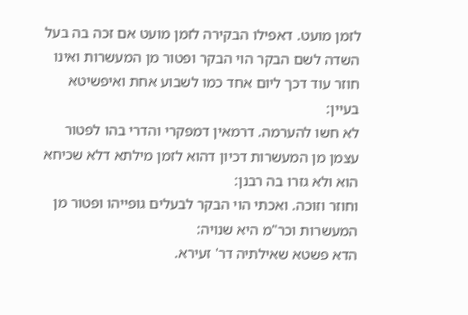לזמן מועט. דאפילו הבקירה לזמן מועט אם זכה בה בעל השדה לשם הבקר הוי הבקר ופטור מן המעשרות ואינו חוזר עוד דכך ליום אחד כמו לשבוע אחת ואיפשיטא בעיין:
לא חשו להערמה. דרמאין דמפקרי והדרי בהו לפטור עצמן מן המעשרות דכיון דהוא לזמן מילתא דלא שכיחא הוא ולא גזרו בה רבנן:
וחוזר וזוכה. ואכתי הוי הבקר לבעלים גופייהו ופטור מן המעשרות וכר"מ היא שנויה:
הדא פשטא שאילתיה דר' זעירא.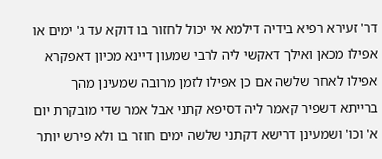דר' זעירא רפיא בידיה דילמא אי יכול לחזור בו דוקא עד ג' ימים או אפילו מכאן ואילך דאקשי ליה לרבי שמעון דיינא מכיון דאפקרא אפילו לאחר שלשה אם כן אפילו לזמן מרובה שמעינן מהך ברייתא דשפיר קאמר ליה דסיפא קתני אבל אמר שדי מובקרת יום א' וכו' ושמעינן דרישא דקתני שלשה ימים חוזר בו ולא פירש יותר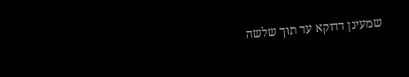שמעינן דדוקא עד תוך שלשה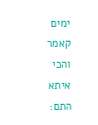ימים קאמר והכי איתא התם: